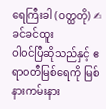ရေကြီးခါ (ဝတ္ထတို) ✍ ခင်ခင်ထူး
ဝါ၀င်ပြီဆိုသည်နှင့် ဧရာ၀တီမြစ်ရေကို မြစ်နားကမ်းနား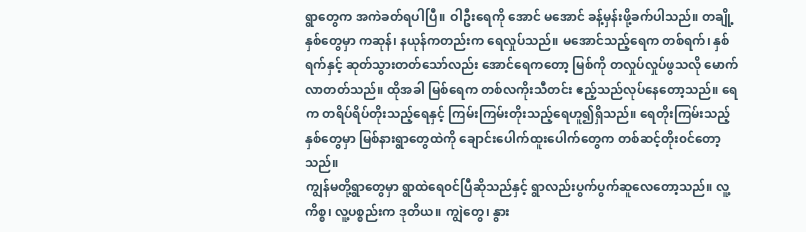ရွာတွေက အကဲခတ်ရပါပြီ။ ဝါဦးရေကို အောင် မအောင် ခန့်မှန်းဖို့ခက်ပါသည်။ တချို့နှစ်တွေမှာ ကဆုန်၊ နယုန်ကတည်းက ရေလှုပ်သည်။ မအောင်သည့်ရေက တစ်ရက်၊ နှစ်ရက်နှင့် ဆုတ်သွားတတ်သော်လည်း အောင်ရေကတော့ မြစ်ကို တလှုပ်လှုပ်ဖွသလို မောက်လာတတ်သည်။ ထိုအခါ မြစ်ရေက တစ်လကိုးသီတင်း ဧည့်သည်လုပ်နေတော့သည်။ ရေက တရိပ်ရိပ်တိုးသည့်ရေနှင့် ကြမ်းကြမ်းတိုးသည့်ရေဟူ၍ရှိသည်။ ရေတိုးကြမ်းသည့်နှစ်တွေမှာ မြစ်နားရွာတွေထဲကို ချောင်းပေါက်ထူးပေါက်တွေက တစ်ဆင့်တိုး၀င်တော့သည်။
ကျွန်မတို့ရွာတွေမှာ ရွာထဲရေ၀င်ပြီဆိုသည်နှင့် ရွာလည်းပွက်ပွက်ဆူလေတော့သည်။ လူ့ကိစ္စ၊ လူ့ပစ္စည်းက ဒုတိယ။ ကျွဲတွေ၊ နွား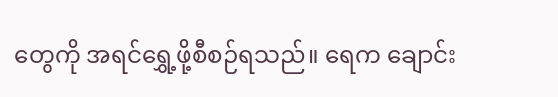တွေကို အရင်ရွှေ့ဖို့စီစဉ်ရသည်။ ရေက ချောင်း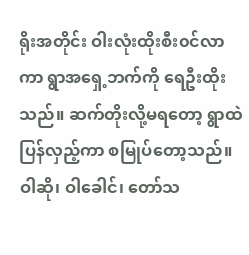ရိုးအတိုင်း ဝါးလုံးထိုးစီး၀င်လာကာ ရွာအရှေ့ဘက်ကို ရေဦးထိုးသည်။ ဆက်တိုးလို့မရတော့ ရွာထဲပြန်လှည့်ကာ စမြုပ်တော့သည်။ ဝါဆို၊ ဝါခေါင်၊ တော်သ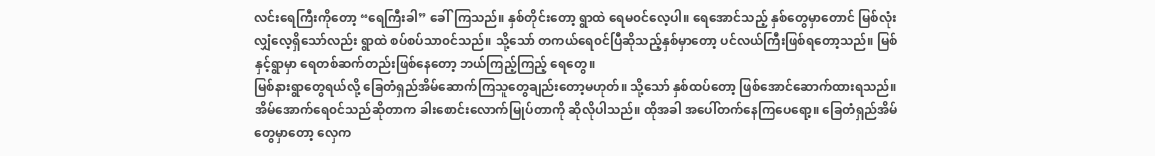လင်းရေကြီးကိုတော့ “ရေကြီးခါ” ခေါ်ကြသည်။ နှစ်တိုင်းတော့ ရွာထဲ ရေမ၀င်လေ့ပါ။ ရေအောင်သည့် နှစ်တွေမှာတောင် မြစ်လုံးလျှံလေ့ရှိသော်လည်း ရွာထဲ စပ်စပ်သာ၀င်သည်။ သို့သော် တကယ်ရေ၀င်ပြီဆိုသည့်နှစ်မှာတော့ ပင်လယ်ကြီးဖြစ်ရတော့သည်။ မြစ်နှင့်ရွာမှာ ရေတစ်ဆက်တည်းဖြစ်နေတော့ ဘယ်ကြည့်ကြည့် ရေတွေ။
မြစ်နားရွာတွေရယ်လို့ ခြေတံရှည်အိမ်ဆောက်ကြသူတွေချည်းတော့မဟုတ်။ သို့သော် နှစ်ထပ်တော့ ဖြစ်အောင်ဆောက်ထားရသည်။ အိမ်အောက်ရေ၀င်သည်ဆိုတာက ခါးစောင်းလောက်မြုပ်တာကို ဆိုလိုပါသည်။ ထိုအခါ အပေါ်တက်နေကြပေရော့။ ခြေတံရှည်အိမ်တွေမှာတော့ လှေက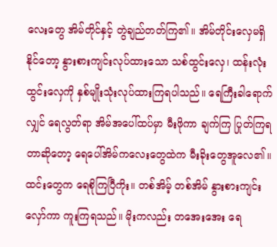လေးတွေ အိမ်တိုင်နှင့် တွဲချည်တတ်ကြ၏။ အိမ်တိုင်းလှေမရှိနိုင်တော့ နွားစားကျင်းလုပ်ထားသော သစ်ထွင်းလှေ၊ ထန်းလုံးထွင်းလှေကို နှစ်မျိုးသုံးလုပ်ထားကြရပါသည်။ ရေကြီးခါရောက်လျှင် ရေလွတ်ရာ အိမ်အပေါ်ထပ်မှာ မီးဖိုကာ ချက်ကြ ပြုတ်ကြရတာဆိုတော့ ရေပေါ်အိမ်ကလေးတွေထဲက မီးခိုးတွေအူလေ၏။ ထင်းတွေက ရေစိုကြပြီကိုး။ တစ်အိမ့် တစ်အိမ် နွားစားကျင်းလှော်ကာ ကူးကြရသည်။ မိုးကလည်း တအေးအေး ရေ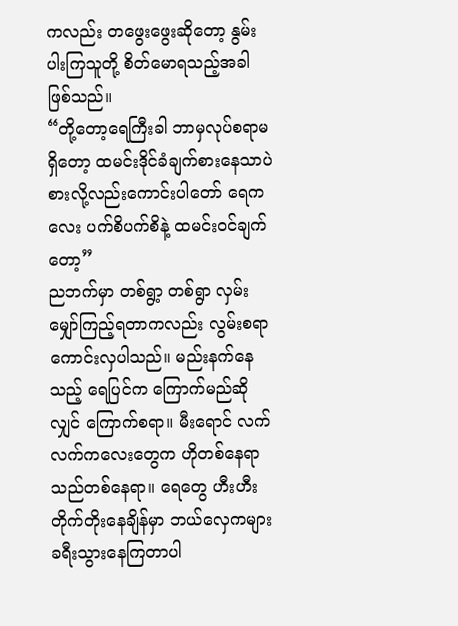ကလည်း တဖွေးဖွေးဆိုတော့ နွမ်းပါးကြသူတို့ စိတ်မောရသည့်အခါဖြစ်သည်။
“တို့တော့ရေကြီးခါ ဘာမှလုပ်စရာမရှိတော့ ထမင်းဒိုင်ခံချက်စားနေသာပဲ စားလို့လည်းကောင်းပါတော် ရေကလေး ပက်စိပက်စိနဲ့ ထမင်း၀င်ချက်တော့”
ညဘက်မှာ တစ်ရွာ့ တစ်ရွာ လှမ်းမျှော်ကြည့်ရတာကလည်း လွမ်းစရာကောင်းလှပါသည်။ မည်းနက်နေသည့် ရေပြင်က ကြောက်မည်ဆိုလျှင် ကြောက်စရာ။ မီးရောင် လက်လက်ကလေးတွေက ဟိုတစ်နေရာ သည်တစ်နေရာ။ ရေတွေ ဟီးဟီးတိုက်တိုးနေချိန်မှာ ဘယ်လှေကများ ခရီးသွားနေကြတာပါ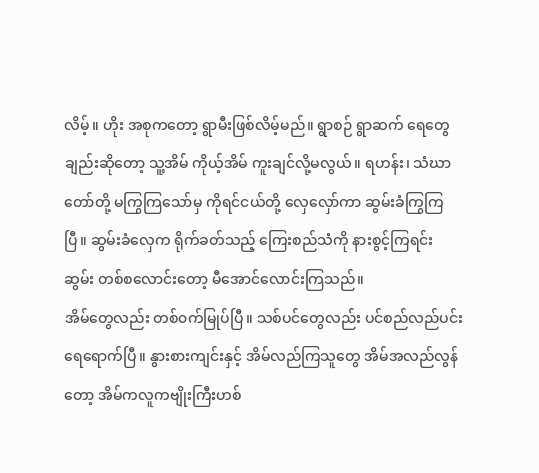လိမ့်။ ဟိုး အစုကတော့ ရွာမီးဖြစ်လိမ့်မည်။ ရွာစဉ် ရွာဆက် ရေတွေချည်းဆိုတော့ သူ့အိမ် ကိုယ့်အိမ် ကူးချင်လို့မလွယ်။ ရဟန်း၊ သံဃာတော်တို့ မကြွကြသော်မှ ကိုရင်ငယ်တို့ လှေလှော်ကာ ဆွမ်းခံကြွကြပြီ။ ဆွမ်းခံလှေက ရိုက်ခတ်သည့် ကြေးစည်သံကို နားစွင့်ကြရင်း ဆွမ်း တစ်စလောင်းတော့ မီအောင်လောင်းကြသည်။
အိမ်တွေလည်း တစ်၀က်မြုပ်ပြီ။ သစ်ပင်တွေလည်း ပင်စည်လည်ပင်း ရေရောက်ပြီ။ နွားစားကျင်းနှင့် အိမ်လည်ကြသူတွေ အိမ်အလည်လွန်တော့ အိမ်ကလူကဗျိုးကြီးဟစ်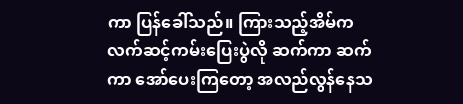ကာ ပြန်ခေါ်သည်။ ကြားသည့်အိမ်က လက်ဆင့်ကမ်းပြေးပွဲလို ဆက်ကာ ဆက်ကာ အော်ပေးကြတော့ အလည်လွန်နေသ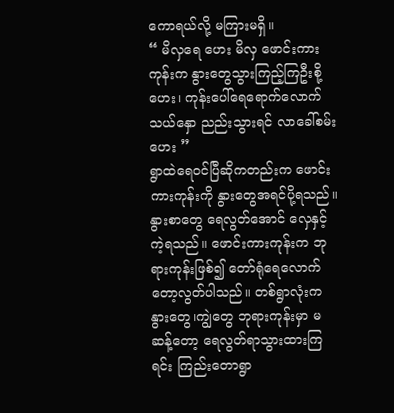ကောရယ်လို့ မကြားမရှိ။
“ မိလှရေ ဟေး မိလှ ဖောင်းကားကုန်းက နွားတွေသွားကြည့်ကြဦးစို့ဟေး၊ ကုန်းပေါ်ရေရောက်လောက်သယ်နှော ညည်းသွားရင် လာခေါ်စမ်းဟေး ”
ရွာထဲရေ၀င်ပြီဆိုကတည်းက ဖောင်းကားကုန်းကို နွားတွေအရင်ပို့ရသည်။ နွားစာတွေ ရေလွတ်အောင် လှေနှင့်ကဲ့ရသည်။ ဖောင်းကားကုန်းက ဘုရားကုန်းဖြစ်၍ တော်ရုံရေလောက်တော့လွတ်ပါသည်။ တစ်ရွာလုံးက နွားတွေ၊ကျွဲတွေ ဘုရားကုန်းမှာ မဆန့်တော့ ရေလွတ်ရာသွားထားကြရင်း ကြည်းတောရွာ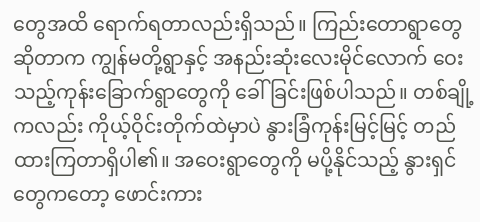တွေအထိ ရောက်ရတာလည်းရှိသည်။ ကြည်းတောရွာတွေဆိုတာက ကျွန်မတို့ရွာနှင့် အနည်းဆုံးလေးမိုင်လောက် ဝေးသည့်ကုန်းခြောက်ရွာတွေကို ခေါ်ခြင်းဖြစ်ပါသည်။ တစ်ချို့ကလည်း ကိုယ့်ဝိုင်းတိုက်ထဲမှာပဲ နွားခြံကုန်းမြင့်မြင့် တည်ထားကြတာရှိပါ၏။ အဝေးရွာတွေကို မပို့နိုင်သည့် နွားရှင်တွေကတော့ ဖောင်းကား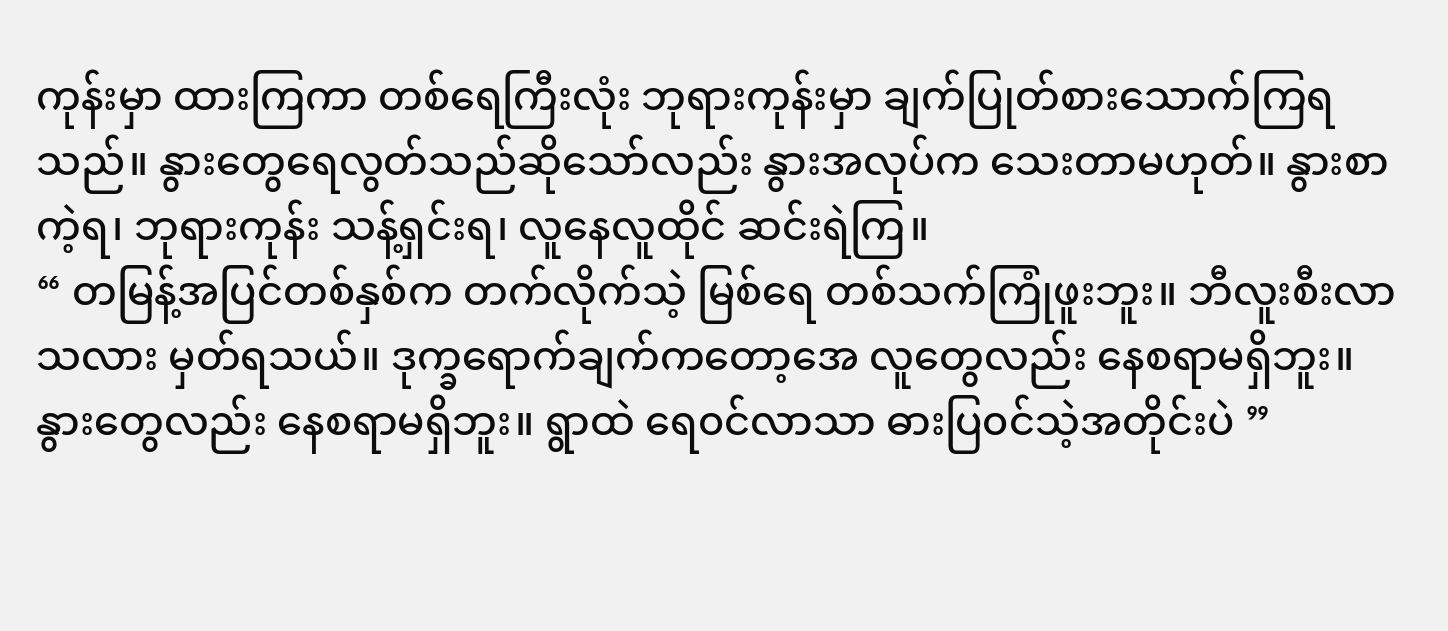ကုန်းမှာ ထားကြကာ တစ်ရေကြီးလုံး ဘုရားကုန်းမှာ ချက်ပြုတ်စားသောက်ကြရသည်။ နွားတွေရေလွတ်သည်ဆိုသော်လည်း နွားအလုပ်က သေးတာမဟုတ်။ နွားစာကဲ့ရ၊ ဘုရားကုန်း သန့်ရှင်းရ၊ လူနေလူထိုင် ဆင်းရဲကြ။
“ တမြန့်အပြင်တစ်နှစ်က တက်လိုက်သဲ့ မြစ်ရေ တစ်သက်ကြုံဖူးဘူး။ ဘီလူးစီးလာသလား မှတ်ရသယ်။ ဒုက္ခရောက်ချက်ကတော့အေ လူတွေလည်း နေစရာမရှိဘူး။ နွားတွေလည်း နေစရာမရှိဘူး။ ရွာထဲ ရေ၀င်လာသာ ဓားပြ၀င်သဲ့အတိုင်းပဲ ”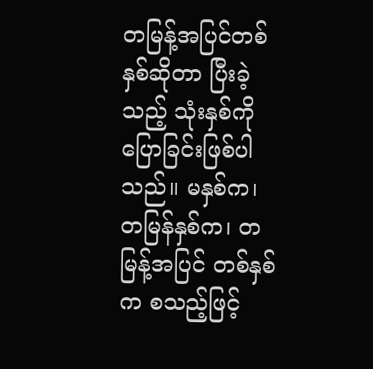တမြန့်အပြင်တစ်နှစ်ဆိုတာ ပြီးခဲ့သည့် သုံးနှစ်ကို ပြောခြင်းဖြစ်ပါသည်။ မနှစ်က၊ တမြန်နှစ်က၊ တမြန့်အပြင် တစ်နှစ်က စသည့်ဖြင့်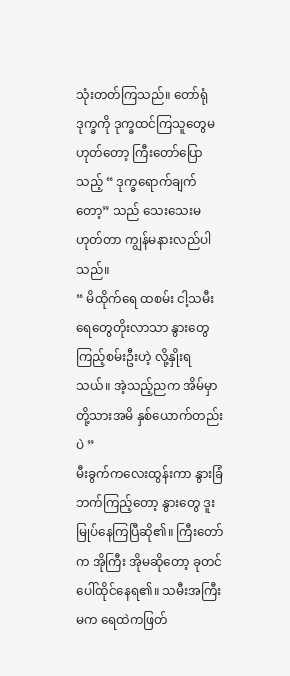သုံးတတ်ကြသည်။ တော်ရုံဒုက္ခကို ဒုက္ခထင်ကြသူတွေမဟုတ်တော့ ကြီးတော်ပြောသည့် “ ဒုက္ခရောက်ချက်တော့” သည် သေးသေးမဟုတ်တာ ကျွန်မနားလည်ပါသည်။
“ မိထိုက်ရေ ထစမ်း ငါ့သမီး ရေတွေတိုးလာသာ နွားတွေ ကြည့်စမ်းဦးဟဲ့ လို့နှိုးရသယ်။ အဲ့သည့်ညက အိမ်မှာ တို့သားအမိ နှစ်ယောက်တည်းပဲ ”
မီးခွက်ကလေးထွန်းကာ နွားခြံဘက်ကြည့်တော့ နွားတွေ ဒူးမြုပ်နေကြပြီဆို၏။ ကြီးတော်က အိုကြီး အိုမဆိုတော့ ခုတင်ပေါ်ထိုင်နေရ၏။ သမီးအကြီးမက ရေထဲကဖြတ်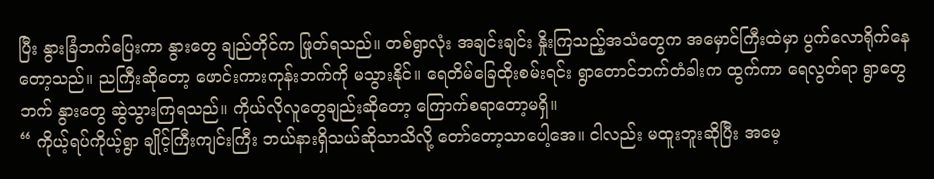ပြီး နွားခြံဘက်ပြေးကာ နွားတွေ ချည်တိုင်က ဖြုတ်ရသည်။ တစ်ရွာလုံး အချင်းချင်း နှိုးကြသည့်အသံတွေက အမှောင်ကြီးထဲမှာ ပွက်လောရိုက်နေတော့သည်။ ညကြီးဆိုတော့ ဖောင်းကားကုန်းဘက်ကို မသွားနိုင်။ ရေတိမ်ခြေထိုးစမ်းရင်း ရွာတောင်ဘက်တံခါးက ထွက်ကာ ရေလွတ်ရာ ရွာတွေဘက် နွားတွေ ဆွဲသွားကြရသည်။ ကိုယ်လိုလူတွေချည်းဆိုတော့ ကြောက်စရာတော့မရှိ။
“ ကိုယ့်ရပ်ကိုယ့်ရွာ ချိုင့်ကြီးကျင်းကြီး ဘယ်နားရှိသယ်ဆိုသာသိလို့ တော်တော့သာပေါ့အေ။ ငါလည်း မထူးဘူးဆိုပြီး အမေ့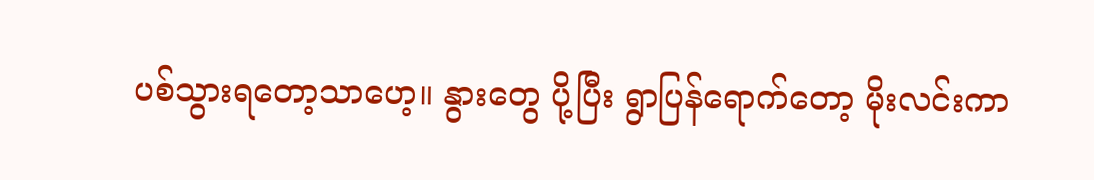ပစ်သွားရတော့သာဟေ့။ နွားတွေ ပို့ပြီး ရွာပြန်ရောက်တော့ မိုးလင်းကာ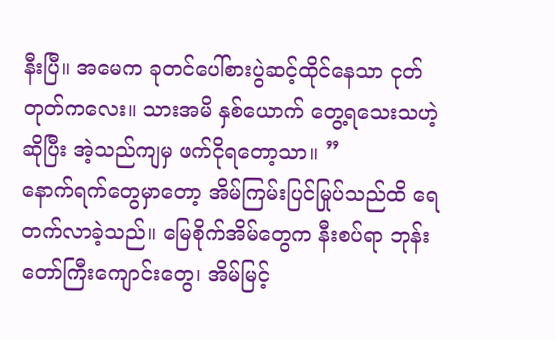နီးပြီ။ အမေက ခုတင်ပေါ်စားပွဲဆင့်ထိုင်နေသာ ငုတ်တုတ်ကလေး။ သားအမိ နှစ်ယောက် တွေ့ရသေးသဟဲ့ဆိုပြီး အဲ့သည်ကျမှ ဖက်ငိုရတော့သာ။ ”
နောက်ရက်တွေမှာတော့ အိမ်ကြမ်းပြင်မြုပ်သည်ထိ ရေတက်လာခဲ့သည်။ မြေစိုက်အိမ်တွေက နီးစပ်ရာ ဘုန်းတော်ကြီးကျောင်းတွေ၊ အိမ်မြင့်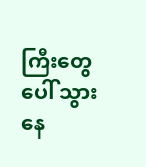ကြီးတွေပေါ် သွားနေ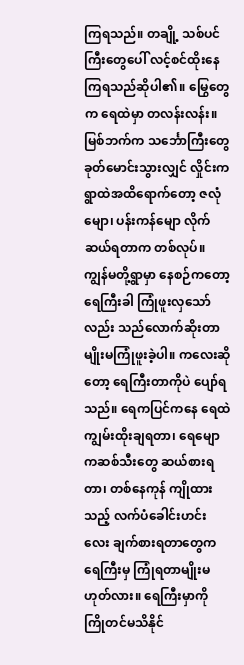ကြရသည်။ တချို့ သစ်ပင်ကြီးတွေပေါ် လင့်စင်ထိုးနေကြရသည်ဆိုပါ၏။ မြွေတွေက ရေထဲမှာ တလန်းလန်း။ မြစ်ဘက်က သင်္ဘောကြီးတွေ ခုတ်မောင်းသွားလျှင် လှိုင်းက ရွာထဲအထိရောက်တော့ ဇလုံမျော၊ ပန်းကန်မျော လိုက်ဆယ်ရတာက တစ်လုပ်။
ကျွန်မတို့ရွာမှာ နေစဉ်ကတော့ ရေကြီးခါ ကြုံဖူးလှသော်လည်း သည်လောက်ဆိုးတာမျိုးမကြုံဖူးခဲ့ပါ။ ကလေးဆိုတော့ ရေကြီးတာကိုပဲ ပျော်ရသည်။ ရေကပြင်ကနေ ရေထဲ ကျွမ်းထိုးချရတာ၊ ရေမျောကဆစ်သီးတွေ ဆယ်စားရတာ၊ တစ်နေကုန် ကျိုထားသည့် လက်ပံခေါင်းဟင်းလေး ချက်စားရတာတွေက ရေကြီးမှ ကြုံရတာမျိုးမဟုတ်လား။ ရေကြီးမှာကို ကြိုတင်မသိနိုင်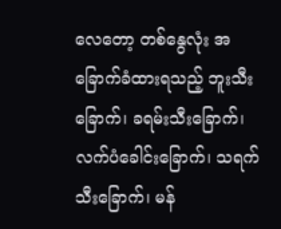လေတော့ တစ်နွေလုံး အခြောက်ခံထားရသည့် ဘူးသီးခြောက်၊ ခရမ်းသီးခြောက်၊ လက်ပံခေါင်းခြောက်၊ သရက်သီးခြောက်၊ မန်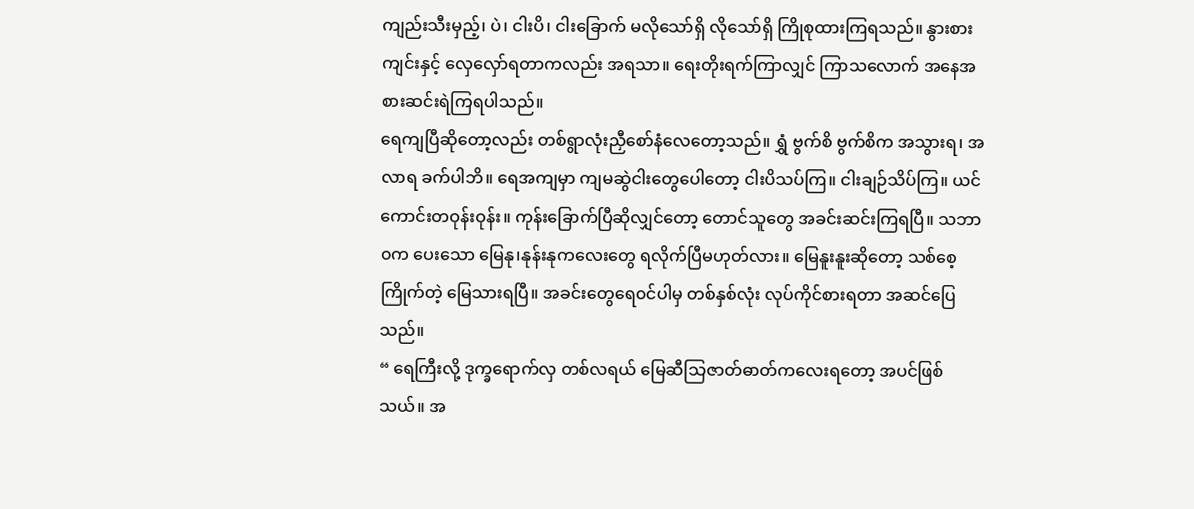ကျည်းသီးမှည့်၊ ပဲ၊ ငါးပိ၊ ငါးခြောက် မလိုသော်ရှိ လိုသော်ရှိ ကြိုစုထားကြရသည်။ နွားစားကျင်းနှင့် လှေလှော်ရတာကလည်း အရသာ။ ရေးတိုးရက်ကြာလျှင် ကြာသလောက် အနေအစားဆင်းရဲကြရပါသည်။
ရေကျပြီဆိုတော့လည်း တစ်ရွာလုံးညှီစော်နံလေတော့သည်။ ရွှံ ဗွက်စိ ဗွက်စိက အသွားရ၊ အလာရ ခက်ပါဘိ။ ရေအကျမှာ ကျမဆွဲငါးတွေပေါတော့ ငါးပိသပ်ကြ။ ငါးချဉ်သိပ်ကြ။ ယင်ကောင်းတဝုန်းဝုန်း။ ကုန်းခြောက်ပြီဆိုလျှင်တော့ တောင်သူတွေ အခင်းဆင်းကြရပြီ။ သဘာ၀က ပေးသော မြေနု၊နုန်းနုကလေးတွေ ရလိုက်ပြီမဟုတ်လား။ မြေနူးနူးဆိုတော့ သစ်စေ့ကြိုက်တဲ့ မြေသားရပြီ။ အခင်းတွေရေ၀င်ပါမှ တစ်နှစ်လုံး လုပ်ကိုင်စားရတာ အဆင်ပြေသည်။
“ ရေကြီးလို့ ဒုက္ခရောက်လှ တစ်လရယ် မြေဆီသြဇာတ်ဓာတ်ကလေးရတော့ အပင်ဖြစ်သယ်။ အ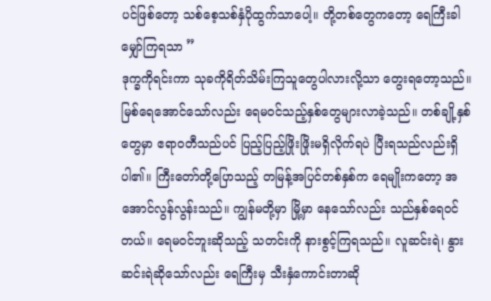ပင်ဖြစ်တော့ သစ်စေ့သစ်နှံပိုထွက်သာပေါ့။ တို့တစ်တွေကတော့ ရေကြီးခါ မျှော်ကြရသာ ”
ဒုက္ခကိုရင်းကာ သုခကိုရိတ်သိမ်းကြသူတွေပါလားလို့သာ တွေးရတော့သည်။ မြစ်ရေအောင်သော်လည်း ရေမ၀င်သည့်နှစ်တွေများလာခဲ့သည်။ တစ်ချို့နှစ်တွေမှာ ဧရာ၀တီသည်ပင် ပြည့်ပြည့်ဖြိုးဖြိုးမရှိလိုက်ရပဲ ပြီးရသည်လည်းရှိပါ၏။ ကြီးတော်တို့ပြောသည့် တမြန့်အပြင်တစ်နှစ်က ရေမျိုးကတော့ အအောင်လွန်လွန်းသည်။ ကျွန်မတို့မှာ မြို့မှာ နေသော်လည်း သည်နှစ်ရေ၀င်တယ်။ ရေမ၀င်ဘူးဆိုသည့် သတင်းကို နားစွင့်ကြရသည်။ လူဆင်းရဲ၊ နွားဆင်းရဲဆိုသော်လည်း ရေကြီးမှ သီးနှံကောင်းတာဆို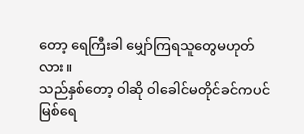တော့ ရေကြီးခါ မျှော်ကြရသူတွေမဟုတ်လား။
သည်နှစ်တော့ ဝါဆို ဝါခေါင်မတိုင်ခင်ကပင် မြစ်ရေ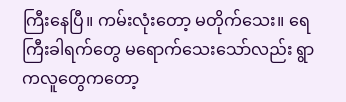ကြီးနေပြီ။ ကမ်းလုံးတော့ မတိုက်သေး။ ရေကြီးခါရက်တွေ မရောက်သေးသော်လည်း ရွာကလူတွေကတော့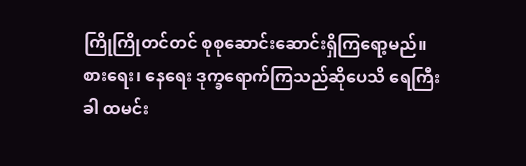ကြိုကြိုတင်တင် စုစုဆောင်းဆောင်းရှိကြရော့မည်။ စားရေး၊ နေရေး ဒုက္ခရောက်ကြသည်ဆိုပေသိ ရေကြီးခါ ထမင်း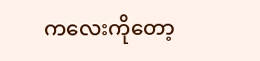ကလေးကိုတော့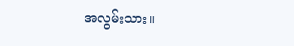အလွမ်းသား။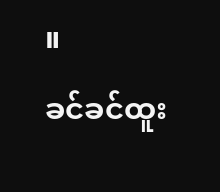။
ခင်ခင်ထူး